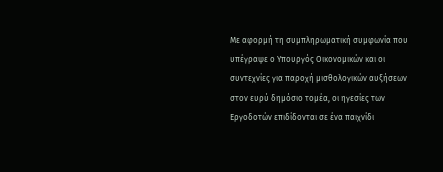Με αφορμή τη συμπληρωματική συμφωνία που υπέγραψε ο Υπουργός Οικονομικών και οι συντεχνίες για παροχή μισθολογικών αυξήσεων στον ευρύ δημόσιο τομέα, οι ηγεσίες των Εργοδοτών επιδίδονται σε ένα παιχνίδι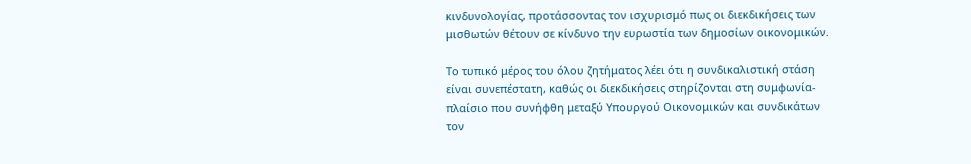κινδυνολογίας, προτάσσοντας τον ισχυρισμό πως οι διεκδικήσεις των μισθωτών θέτουν σε κίνδυνο την ευρωστία των δημοσίων οικονομικών.

Το τυπικό μέρος του όλου ζητήματος λέει ότι η συνδικαλιστική στάση είναι συνεπέστατη, καθώς οι διεκδικήσεις στηρίζονται στη συμφωνία-πλαίσιο που συνήφθη μεταξύ Υπουργού Οικονομικών και συνδικάτων τον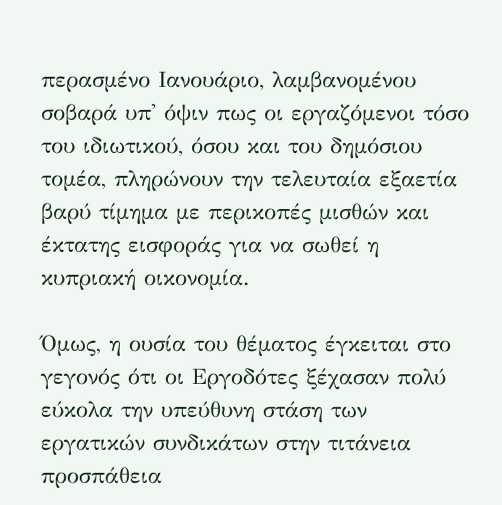περασμένο Ιανουάριο, λαμβανομένου σοβαρά υπ' όψιν πως οι εργαζόμενοι τόσο του ιδιωτικού, όσου και του δημόσιου τομέα, πληρώνουν την τελευταία εξαετία βαρύ τίμημα με περικοπές μισθών και έκτατης εισφοράς για να σωθεί η κυπριακή οικονομία.

Όμως, η ουσία του θέματος έγκειται στο γεγονός ότι οι Εργοδότες ξέχασαν πολύ εύκολα την υπεύθυνη στάση των εργατικών συνδικάτων στην τιτάνεια προσπάθεια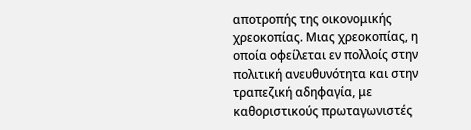αποτροπής της οικονομικής χρεοκοπίας. Μιας χρεοκοπίας, η οποία οφείλεται εν πολλοίς στην πολιτική ανευθυνότητα και στην τραπεζική αδηφαγία, με καθοριστικούς πρωταγωνιστές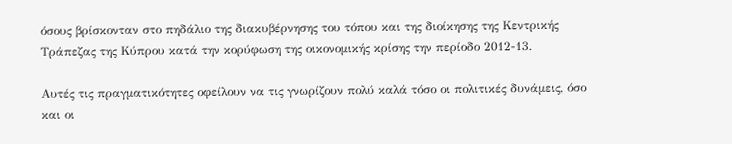όσους βρίσκονταν στο πηδάλιο της διακυβέρνησης του τόπου και της διοίκησης της Κεντρικής Τράπεζας της Κύπρου κατά την κορύφωση της οικονομικής κρίσης την περίοδο 2012-13.

Αυτές τις πραγματικότητες οφείλουν να τις γνωρίζουν πολύ καλά τόσο οι πολιτικές δυνάμεις, όσο και οι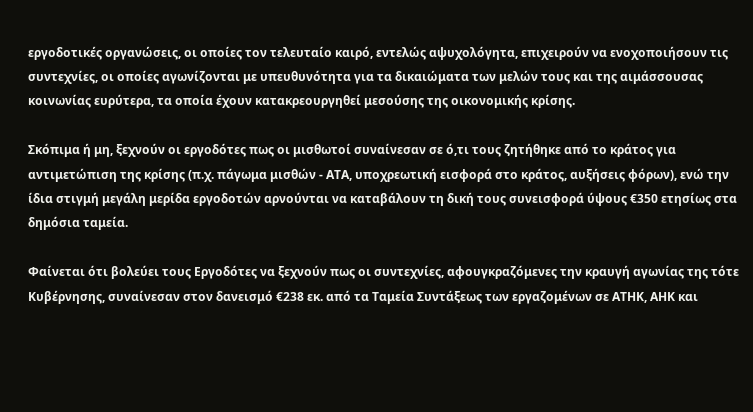εργοδοτικές οργανώσεις, οι οποίες τον τελευταίο καιρό, εντελώς αψυχολόγητα, επιχειρούν να ενοχοποιήσουν τις συντεχνίες, οι οποίες αγωνίζονται με υπευθυνότητα για τα δικαιώματα των μελών τους και της αιμάσσουσας κοινωνίας ευρύτερα, τα οποία έχουν κατακρεουργηθεί μεσούσης της οικονομικής κρίσης.

Σκόπιμα ή μη, ξεχνούν οι εργοδότες πως οι μισθωτοί συναίνεσαν σε ό,τι τους ζητήθηκε από το κράτος για αντιμετώπιση της κρίσης (π.χ. πάγωμα μισθών - ΑΤΑ, υποχρεωτική εισφορά στο κράτος, αυξήσεις φόρων), ενώ την ίδια στιγμή μεγάλη μερίδα εργοδοτών αρνούνται να καταβάλουν τη δική τους συνεισφορά ύψους €350 ετησίως στα δημόσια ταμεία.

Φαίνεται ότι βολεύει τους Εργοδότες να ξεχνούν πως οι συντεχνίες, αφουγκραζόμενες την κραυγή αγωνίας της τότε Κυβέρνησης, συναίνεσαν στον δανεισμό €238 εκ. από τα Ταμεία Συντάξεως των εργαζομένων σε ΑΤΗΚ, ΑΗΚ και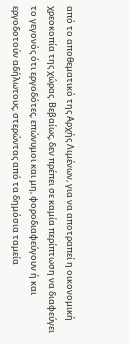από το αποθεματικό της Αρχής Λιμένων, για να αποτραπεί η οικονομική χρεοκοπία της χώρας. Βεβαίως, δεν πρέπει σε καμία περίπτωση να διαφεύγει το γεγονός ότι εργοδότες, επώνυμοι και μη, φοροδιαφεύγουν ή και εργοδοτούν αδήλωτους, στερώντας από τα δημόσια ταμεία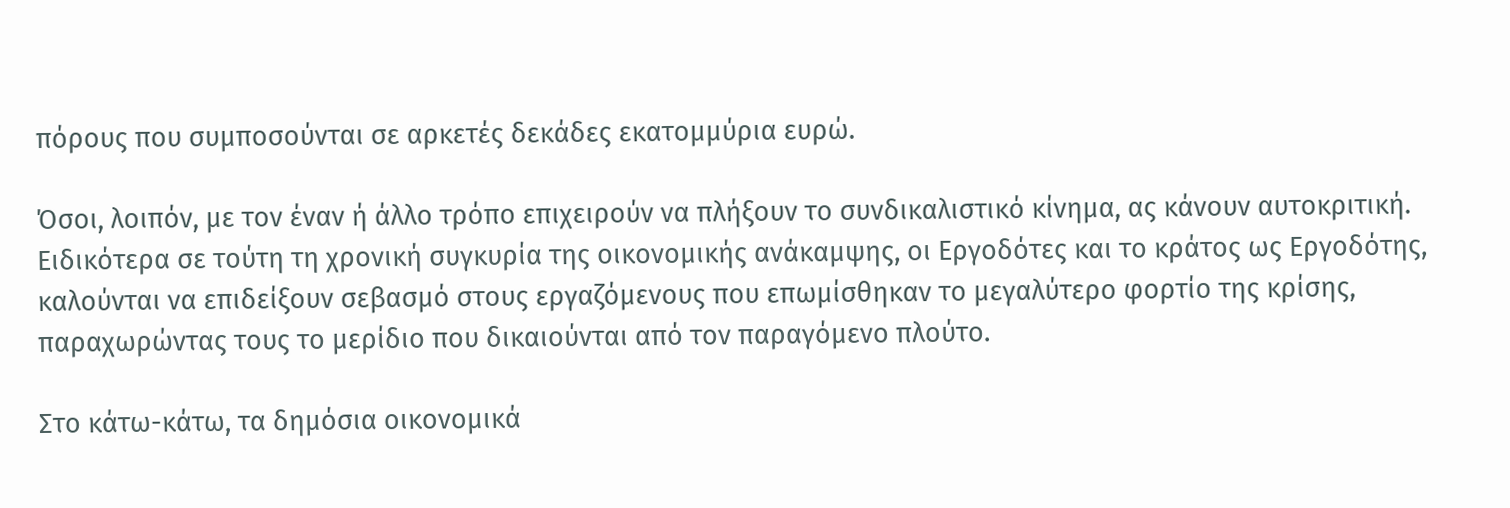πόρους που συμποσούνται σε αρκετές δεκάδες εκατομμύρια ευρώ.

Όσοι, λοιπόν, με τον έναν ή άλλο τρόπο επιχειρούν να πλήξουν το συνδικαλιστικό κίνημα, ας κάνουν αυτοκριτική. Ειδικότερα σε τούτη τη χρονική συγκυρία της οικονομικής ανάκαμψης, οι Εργοδότες και το κράτος ως Εργοδότης, καλούνται να επιδείξουν σεβασμό στους εργαζόμενους που επωμίσθηκαν το μεγαλύτερο φορτίο της κρίσης, παραχωρώντας τους το μερίδιο που δικαιούνται από τον παραγόμενο πλούτο.

Στο κάτω-κάτω, τα δημόσια οικονομικά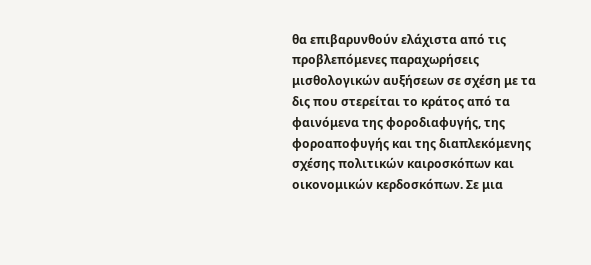θα επιβαρυνθούν ελάχιστα από τις προβλεπόμενες παραχωρήσεις μισθολογικών αυξήσεων σε σχέση με τα δις που στερείται το κράτος από τα φαινόμενα της φοροδιαφυγής, της φοροαποφυγής και της διαπλεκόμενης σχέσης πολιτικών καιροσκόπων και οικονομικών κερδοσκόπων. Σε μια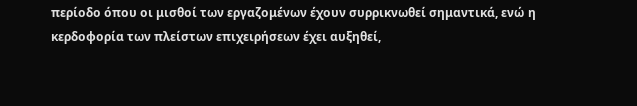περίοδο όπου οι μισθοί των εργαζομένων έχουν συρρικνωθεί σημαντικά, ενώ η κερδοφορία των πλείστων επιχειρήσεων έχει αυξηθεί,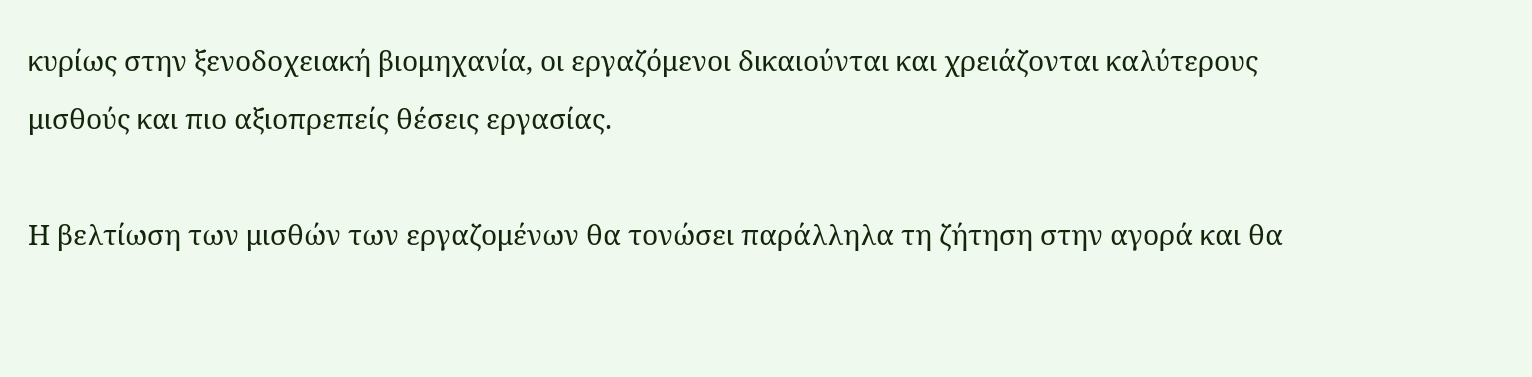κυρίως στην ξενοδοχειακή βιομηχανία, οι εργαζόμενοι δικαιούνται και χρειάζονται καλύτερους μισθούς και πιο αξιοπρεπείς θέσεις εργασίας.

Η βελτίωση των μισθών των εργαζομένων θα τονώσει παράλληλα τη ζήτηση στην αγορά και θα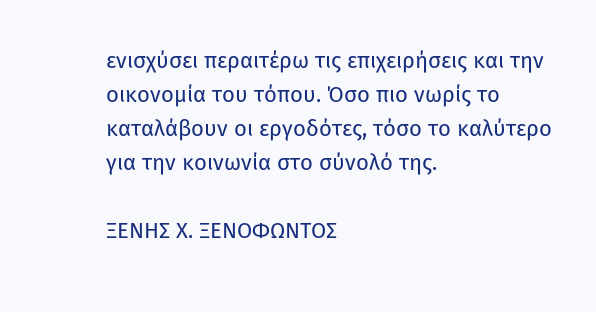ενισχύσει περαιτέρω τις επιχειρήσεις και την οικονομία του τόπου. Όσο πιο νωρίς το καταλάβουν οι εργοδότες, τόσο το καλύτερο για την κοινωνία στο σύνολό της.

ΞΕΝΗΣ Χ. ΞΕΝΟΦΩΝΤΟΣ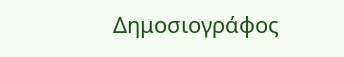Δημοσιογράφος